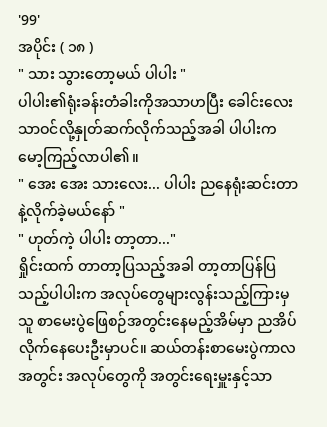'99'
အပိုင်း ( ၁၈ )
" သား သွားတော့မယ် ပါပါး "
ပါပါး၏ရုံးခန်းတံခါးကိုအသာဟပြီး ခေါင်းလေးသာဝင်လို့နှုတ်ဆက်လိုက်သည့်အခါ ပါပါးက မော့ကြည့်လာပါ၏။
" အေး အေး သားလေး... ပါပါး ညနေရုံးဆင်းတာနဲ့လိုက်ခဲ့မယ်နော် "
" ဟုတ်ကဲ့ ပါပါး တာ့တာ..."
ရှိုင်းထက် တာတာ့ပြသည့်အခါ တာ့တာပြန်ပြသည့်ပါပါးက အလုပ်တွေများလွန်းသည့်ကြားမှ သူ စာမေးပွဲဖြေစဉ်အတွင်းနေမည့်အိမ်မှာ ညအိပ်လိုက်နေပေးဦးမှာပင်။ ဆယ်တန်းစာမေးပွဲကာလအတွင်း အလုပ်တွေကို အတွင်းရေးမှူးနှင့်သာ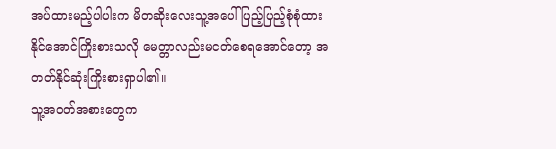အပ်ထားမည့်ပါပါးက မိတဆိုးလေးသူ့အပေါ် ပြည့်ပြည့်စုံစုံထားနိုင်အောင်ကြိုးစားသလို မေတ္တာလည်းမငတ်စေရအောင်တော့ အတတ်နိုင်ဆုံးကြိုးစားရှာပါ၏။
သူ့အဝတ်အစားတွေက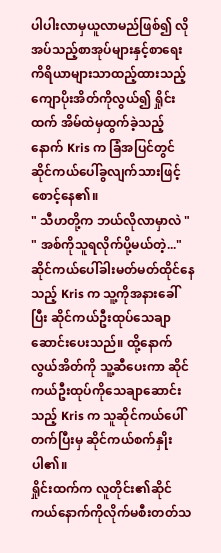ပါပါးလာမှယူလာမည်ဖြစ်၍ လိုအပ်သည့်စာအုပ်များနှင့်စာရေးကိရိယာများသာထည့်ထားသည့်ကျောပိုးအိတ်ကိုလွယ်၍ ရှိုင်းထက် အိမ်ထဲမှထွက်ခဲ့သည့်နောက် Kris က ခြံအပြင်တွင် ဆိုင်ကယ်ပေါ်ခွလျက်သားဖြင့် စောင့်နေ၏။
" သီဟတို့က ဘယ်လိုလာမှာလဲ "
" အစ်ကိုသူရလိုက်ပို့မယ်တဲ့..."
ဆိုင်ကယ်ပေါ်ခါးမတ်မတ်ထိုင်နေသည့် Kris က သူ့ကိုအနားခေါ်ပြီး ဆိုင်ကယ်ဦးထုပ်သေချာဆောင်းပေးသည်။ ထို့နောက် လွယ်အိတ်ကို သူ့ဆီပေးကာ ဆိုင်ကယ်ဦးထုပ်ကိုသေချာဆောင်းသည့် Kris က သူဆိုင်ကယ်ပေါ်တက်ပြီးမှ ဆိုင်ကယ်စက်နှိုးပါ၏။
ရှိုင်းထက်က လူတိုင်း၏ဆိုင်ကယ်နောက်ကိုလိုက်မစီးတတ်သ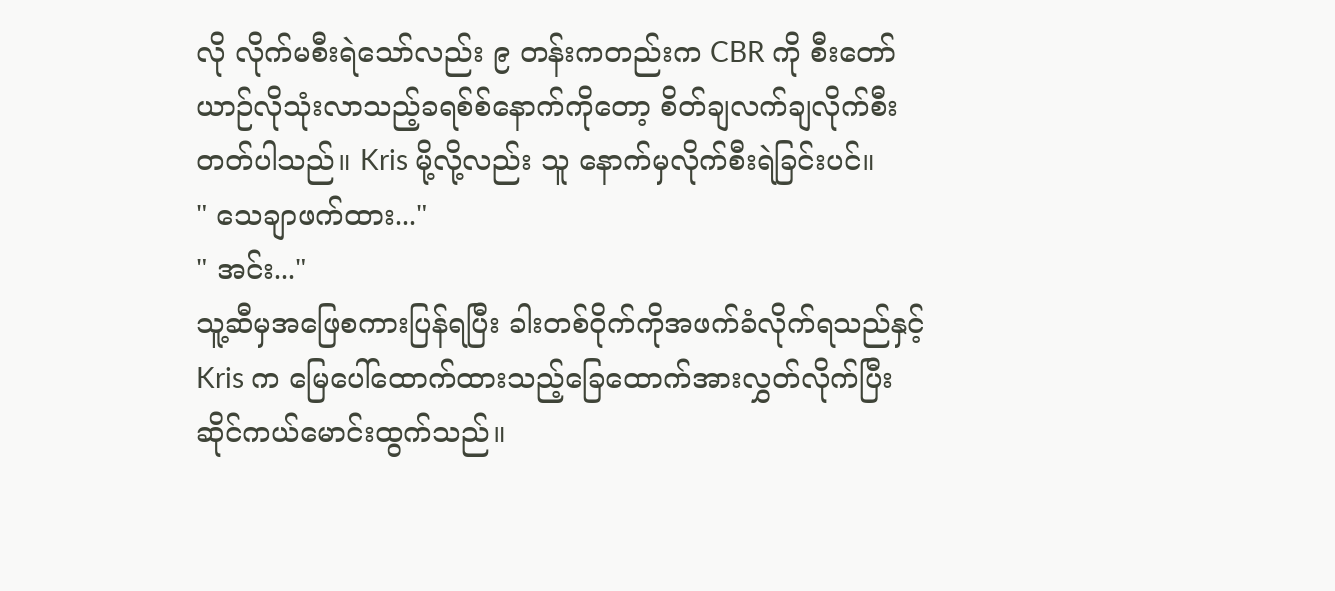လို လိုက်မစီးရဲသော်လည်း ၉ တန်းကတည်းက CBR ကို စီးတော်ယာဉ်လိုသုံးလာသည့်ခရစ်စ်နောက်ကိုတော့ စိတ်ချလက်ချလိုက်စီးတတ်ပါသည်။ Kris မို့လို့လည်း သူ နောက်မှလိုက်စီးရဲခြင်းပင်။
" သေချာဖက်ထား..."
" အင်း..."
သူ့ဆီမှအဖြေစကားပြန်ရပြီး ခါးတစ်ဝိုက်ကိုအဖက်ခံလိုက်ရသည်နှင့် Kris က မြေပေါ်ထောက်ထားသည့်ခြေထောက်အားလွှတ်လိုက်ပြီး ဆိုင်ကယ်မောင်းထွက်သည်။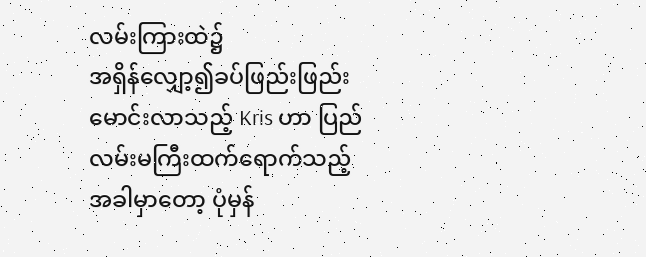လမ်းကြားထဲ၌
အရှိန်လျှော့၍ခပ်ဖြည်းဖြည်းမောင်းလာသည့် Kris ဟာ ပြည်လမ်းမကြီးထက်ရောက်သည့်အခါမှာတော့ ပုံမှန်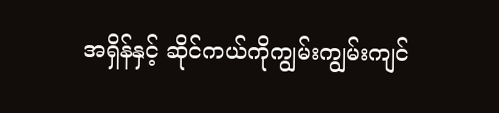အရှိန်နှင့် ဆိုင်ကယ်ကိုကျွမ်းကျွမ်းကျင်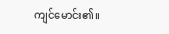ကျင်မောင်း၏။